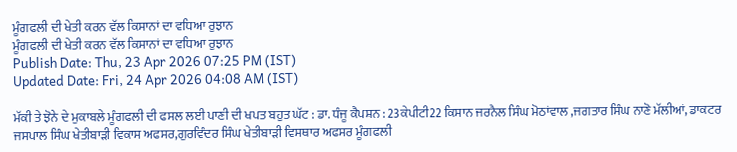ਮੂੰਗਫਲੀ ਦੀ ਖੇਤੀ ਕਰਨ ਵੱਲ ਕਿਸਾਨਾਂ ਦਾ ਵਧਿਆ ਰੁਝਾਨ
ਮੂੰਗਫਲੀ ਦੀ ਖੇਤੀ ਕਰਨ ਵੱਲ ਕਿਸਾਨਾਂ ਦਾ ਵਧਿਆ ਰੁਝਾਨ
Publish Date: Thu, 23 Apr 2026 07:25 PM (IST)
Updated Date: Fri, 24 Apr 2026 04:08 AM (IST)

ਮੱਕੀ ਤੇ ਝੋਨੇ ਦੇ ਮੁਕਾਬਲੇ ਮੂੰਗਫਲੀ ਦੀ ਫਸਲ ਲਈ ਪਾਣੀ ਦੀ ਖਪਤ ਬਹੁਤ ਘੱਟ : ਡਾ. ਧੰਜੂ ਕੈਪਸ਼ਨ : 23ਕੇਪੀਟੀ22 ਕਿਸਾਨ ਜਰਨੈਲ ਸਿੰਘ ਮੋਠਾਂਵਾਲ ,ਜਗਤਾਰ ਸਿੰਘ ਨਾਣੋ ਮੱਲੀਆਂ, ਡਾਕਟਰ ਜਸਪਾਲ ਸਿੰਘ ਖੇਤੀਬਾੜੀ ਵਿਕਾਸ ਅਫਸਰ,ਗੁਰਵਿੰਦਰ ਸਿੰਘ ਖੇਤੀਬਾੜੀ ਵਿਸਥਾਰ ਅਫਸਰ ਮੂੰਗਫਲੀ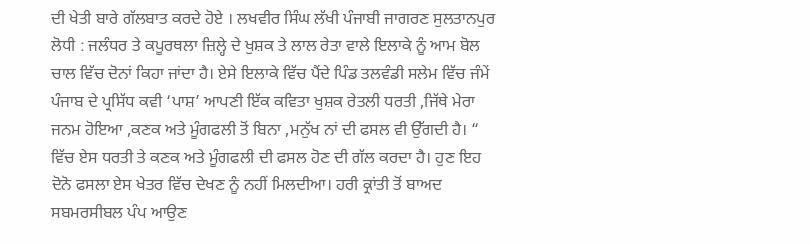ਦੀ ਖੇਤੀ ਬਾਰੇ ਗੱਲਬਾਤ ਕਰਦੇ ਹੋਏ । ਲਖਵੀਰ ਸਿੰਘ ਲੱਖੀ ਪੰਜਾਬੀ ਜਾਗਰਣ ਸੁਲਤਾਨਪੁਰ ਲੋਧੀ : ਜਲੰਧਰ ਤੇ ਕਪੂਰਥਲਾ ਜ਼ਿਲ੍ਹੇ ਦੇ ਖੁਸ਼ਕ ਤੇ ਲਾਲ ਰੇਤਾ ਵਾਲੇ ਇਲਾਕੇ ਨੂੰ ਆਮ ਬੋਲ ਚਾਲ ਵਿੱਚ ਦੋਨਾਂ ਕਿਹਾ ਜਾਂਦਾ ਹੈ। ਏਸੇ ਇਲਾਕੇ ਵਿੱਚ ਪੈਂਦੇ ਪਿੰਡ ਤਲਵੰਡੀ ਸਲੇਮ ਵਿੱਚ ਜੰਮੇਂ ਪੰਜਾਬ ਦੇ ਪ੍ਰਸਿੱਧ ਕਵੀ ‘ਪਾਸ਼’ ਆਪਣੀ ਇੱਕ ਕਵਿਤਾ ਖੁਸ਼ਕ ਰੇਤਲੀ ਧਰਤੀ ,ਜਿੱਥੇ ਮੇਰਾ ਜਨਮ ਹੋਇਆ ,ਕਣਕ ਅਤੇ ਮੂੰਗਫਲੀ ਤੋਂ ਬਿਨਾ ,ਮਨੁੱਖ ਨਾਂ ਦੀ ਫਸਲ ਵੀ ਉੱਗਦੀ ਹੈ। “ ਵਿੱਚ ਏਸ ਧਰਤੀ ਤੇ ਕਣਕ ਅਤੇ ਮੂੰਗਫਲੀ ਦੀ ਫਸਲ ਹੋਣ ਦੀ ਗੱਲ ਕਰਦਾ ਹੈ। ਹੁਣ ਇਹ ਦੋਨੋ ਫਸਲਾ ਏਸ ਖੇਤਰ ਵਿੱਚ ਦੇਖਣ ਨੂੰ ਨਹੀਂ ਮਿਲਦੀਆ। ਹਰੀ ਕ੍ਰਾਂਤੀ ਤੋਂ ਬਾਅਦ ਸਬਮਰਸੀਬਲ ਪੰਪ ਆਉਣ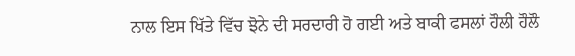ਨਾਲ ਇਸ ਖਿੱਤੇ ਵਿੱਚ ਝੋਨੇ ਦੀ ਸਰਦਾਰੀ ਹੋ ਗਈ ਅਤੇ ਬਾਕੀ ਫਸਲਾਂ ਹੌਲੀ ਹੌਲੌ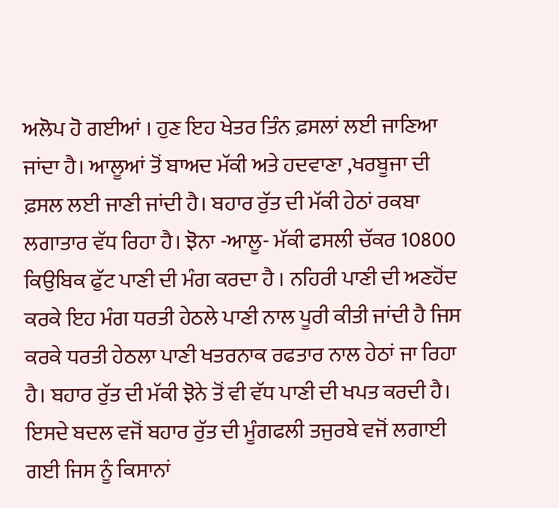ਅਲੋਪ ਹੋ ਗਈਆਂ । ਹੁਣ ਇਹ ਖੇਤਰ ਤਿੰਨ ਫ਼ਸਲਾਂ ਲਈ ਜਾਣਿਆ ਜਾਂਦਾ ਹੈ। ਆਲੂਆਂ ਤੋਂ ਬਾਅਦ ਮੱਕੀ ਅਤੇ ਹਦਵਾਣਾ ,ਖਰਬੂਜਾ ਦੀ ਫ਼ਸਲ ਲਈ ਜਾਣੀ ਜਾਂਦੀ ਹੈ। ਬਹਾਰ ਰੁੱਤ ਦੀ ਮੱਕੀ ਹੇਠਾਂ ਰਕਬਾ ਲਗਾਤਾਰ ਵੱਧ ਰਿਹਾ ਹੈ। ਝੋਨਾ -ਆਲੂ- ਮੱਕੀ ਫਸਲੀ ਚੱਕਰ 10800 ਕਿਉਬਿਕ ਫੁੱਟ ਪਾਣੀ ਦੀ ਮੰਗ ਕਰਦਾ ਹੈ । ਨਹਿਰੀ ਪਾਣੀ ਦੀ ਅਣਹੋਂਦ ਕਰਕੇ ਇਹ ਮੰਗ ਧਰਤੀ ਹੇਠਲੇ ਪਾਣੀ ਨਾਲ ਪੂਰੀ ਕੀਤੀ ਜਾਂਦੀ ਹੈ ਜਿਸ ਕਰਕੇ ਧਰਤੀ ਹੇਠਲਾ ਪਾਣੀ ਖਤਰਨਾਕ ਰਫਤਾਰ ਨਾਲ ਹੇਠਾਂ ਜਾ ਰਿਹਾ ਹੈ। ਬਹਾਰ ਰੁੱਤ ਦੀ ਮੱਕੀ ਝੋਨੇ ਤੋਂ ਵੀ ਵੱਧ ਪਾਣੀ ਦੀ ਖਪਤ ਕਰਦੀ ਹੈ। ਇਸਦੇ ਬਦਲ ਵਜੋਂ ਬਹਾਰ ਰੁੱਤ ਦੀ ਮੂੰਗਫਲੀ ਤਜੁਰਬੇ ਵਜੋਂ ਲਗਾਈ ਗਈ ਜਿਸ ਨੂੰ ਕਿਸਾਨਾਂ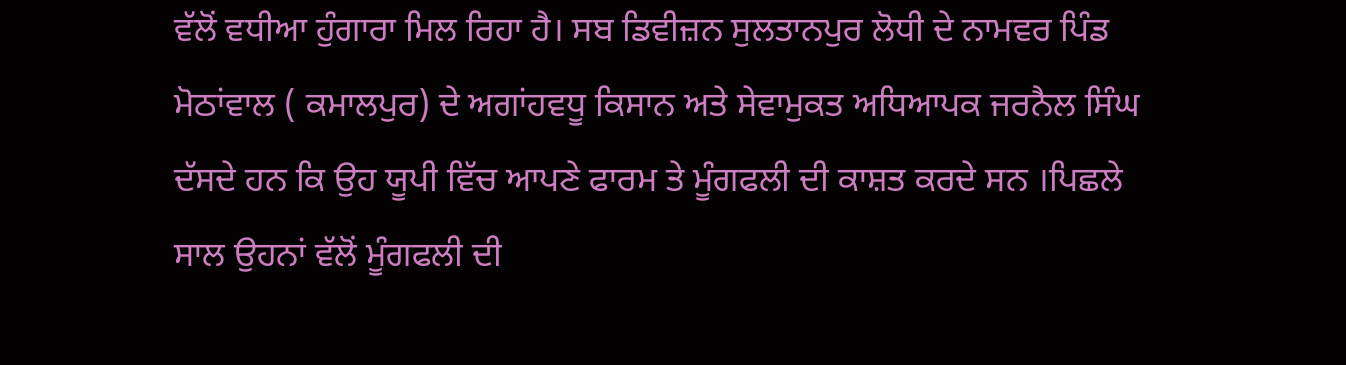ਵੱਲੋਂ ਵਧੀਆ ਹੁੰਗਾਰਾ ਮਿਲ ਰਿਹਾ ਹੈ। ਸਬ ਡਿਵੀਜ਼ਨ ਸੁਲਤਾਨਪੁਰ ਲੋਧੀ ਦੇ ਨਾਮਵਰ ਪਿੰਡ ਮੋਠਾਂਵਾਲ ( ਕਮਾਲਪੁਰ) ਦੇ ਅਗਾਂਹਵਧੂ ਕਿਸਾਨ ਅਤੇ ਸੇਵਾਮੁਕਤ ਅਧਿਆਪਕ ਜਰਨੈਲ ਸਿੰਘ ਦੱਸਦੇ ਹਨ ਕਿ ਉਹ ਯੂਪੀ ਵਿੱਚ ਆਪਣੇ ਫਾਰਮ ਤੇ ਮੂੰਗਫਲੀ ਦੀ ਕਾਸ਼ਤ ਕਰਦੇ ਸਨ ।ਪਿਛਲੇ ਸਾਲ ਉਹਨਾਂ ਵੱਲੋਂ ਮੂੰਗਫਲੀ ਦੀ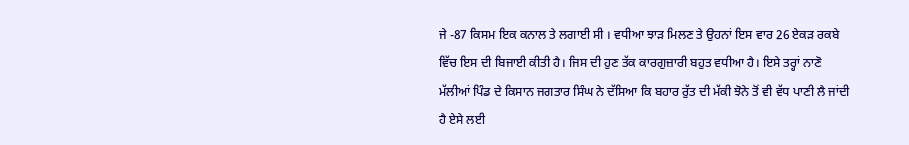ਜੇ -87 ਕਿਸਮ ਇਕ ਕਨਾਲ ਤੇ ਲਗਾਈ ਸੀ । ਵਧੀਆ ਝਾੜ ਮਿਲਣ ਤੇ ਉਹਨਾਂ ਇਸ ਵਾਰ 26 ਏਕੜ ਰਕਬੇ ਵਿੱਚ ਇਸ ਦੀ ਬਿਜਾਈ ਕੀਤੀ ਹੈ। ਜਿਸ ਦੀ ਹੁਣ ਤੱਕ ਕਾਰਗੁਜ਼ਾਰੀ ਬਹੁਤ ਵਧੀਆ ਹੈ। ਇਸੇ ਤਰ੍ਹਾਂ ਨਾਣੋ ਮੱਲੀਆਂ ਪਿੰਡ ਦੇ ਕਿਸਾਨ ਜਗਤਾਰ ਸਿੰਘ ਨੇ ਦੱਸਿਆ ਕਿ ਬਹਾਰ ਰੁੱਤ ਦੀ ਮੱਕੀ ਝੋਨੇ ਤੋਂ ਵੀ ਵੱਧ ਪਾਣੀ ਲੈ ਜਾਂਦੀ ਹੈ ਏਸੇ ਲਈ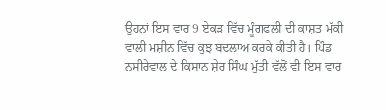ਉਹਨਾਂ ਇਸ ਵਾਰ 9 ਏਕੜ ਵਿੱਚ ਮੂੰਗਫਲੀ ਦੀ ਕਾਸ਼ਤ ਮੱਕੀ ਵਾਲੀ ਮਸ਼ੀਨ ਵਿੱਚ ਕੁਝ ਬਦਲਾਅ ਕਰਕੇ ਕੀਤੀ ਹੈ। ਪਿੰਡ ਨਸੀਰੇਵਾਲ ਦੇ ਕਿਸਾਨ ਸ਼ੇਰ ਸਿੰਘ ਮੁੱਤੀ ਵੱਲੋਂ ਵੀ ਇਸ ਵਾਰ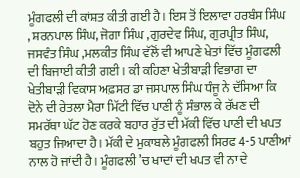ਮੂੰਗਫਲੀ ਦੀ ਕਾਂਸ਼ਤ ਕੀਤੀ ਗਈ ਹੈ। ਇਸ ਤੋਂ ਇਲਾਵਾ ਹਰਬੰਸ ਸਿੰਘ , ਸ਼ਰਨਪਾਲ ਸਿੰਘ, ਜੋਗਾ ਸਿੰਘ ,ਗੁਰਦੇਵ ਸਿੰਘ, ਗੁਰਪ੍ਰੀਤ ਸਿੰਘ, ਜਸਵੰਤ ਸਿੰਘ ,ਮਲਕੀਤ ਸਿੰਘ ਵੱਲੋਂ ਵੀ ਆਪਣੇ ਖੇਤਾਂ ਵਿੱਚ ਮੂੰਗਫਲੀ ਦੀ ਬਿਜਾਈ ਕੀਤੀ ਗਈ। ਕੀ ਕਹਿਣਾ ਖੇਤੀਬਾੜੀ ਵਿਭਾਗ ਦਾ ਖੇਤੀਬਾੜੀ ਵਿਕਾਸ ਅਫ਼ਸਰ ਡਾ ਜਸਪਾਲ ਸਿੰਘ ਧੰਜੂ ਨੇ ਦੱਸਿਆ ਕਿ ਦੋਨੇ ਦੀ ਰੇਤਲਾ ਮੈਰਾ ਮਿੱਟੀ ਵਿੱਚ ਪਾਣੀ ਨੂੰ ਸੰਭਾਲ ਕੇ ਰੱਖਣ ਦੀ ਸਮਰੱਥਾ ਘੱਟ ਹੋਣ ਕਰਕੇ ਬਹਾਰ ਰੁੱਤ ਦੀ ਮੱਕੀ ਵਿੱਚ ਪਾਣੀ ਦੀ ਖਪਤ ਬਹੁਤ ਜਿਆਦਾ ਹੈ। ਮੱਕੀ ਦੇ ਮੁਕਾਬਲੇ ਮੂੰਗਫਲੀ ਸਿਰਫ 4-5 ਪਾਣੀਆਂ ਨਾਲ ਹੋ ਜਾਂਦੀ ਹੈ। ਮੂੰਗਫਲੀ ’ਚ ਖਾਦਾਂ ਦੀ ਖਪਤ ਵੀ ਨਾ ਦੇ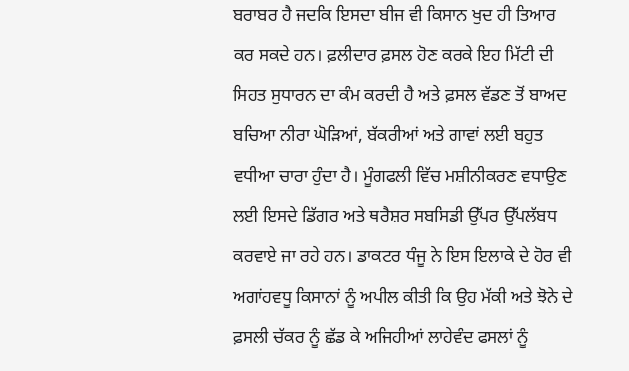ਬਰਾਬਰ ਹੈ ਜਦਕਿ ਇਸਦਾ ਬੀਜ ਵੀ ਕਿਸਾਨ ਖੁਦ ਹੀ ਤਿਆਰ ਕਰ ਸਕਦੇ ਹਨ। ਫ਼ਲੀਦਾਰ ਫ਼ਸਲ ਹੋਣ ਕਰਕੇ ਇਹ ਮਿੱਟੀ ਦੀ ਸਿਹਤ ਸੁਧਾਰਨ ਦਾ ਕੰਮ ਕਰਦੀ ਹੈ ਅਤੇ ਫ਼ਸਲ ਵੱਡਣ ਤੋਂ ਬਾਅਦ ਬਚਿਆ ਨੀਰਾ ਘੋੜਿਆਂ, ਬੱਕਰੀਆਂ ਅਤੇ ਗਾਵਾਂ ਲਈ ਬਹੁਤ ਵਧੀਆ ਚਾਰਾ ਹੁੰਦਾ ਹੈ। ਮੂੰਗਫਲੀ ਵਿੱਚ ਮਸ਼ੀਨੀਕਰਣ ਵਧਾਉਣ ਲਈ ਇਸਦੇ ਡਿੱਗਰ ਅਤੇ ਥਰੈਸ਼ਰ ਸਬਸਿਡੀ ਉੱਪਰ ਉੱਪਲੱਬਧ ਕਰਵਾਏ ਜਾ ਰਹੇ ਹਨ। ਡਾਕਟਰ ਧੰਜੂ ਨੇ ਇਸ ਇਲਾਕੇ ਦੇ ਹੋਰ ਵੀ ਅਗਾਂਹਵਧੂ ਕਿਸਾਨਾਂ ਨੂੰ ਅਪੀਲ ਕੀਤੀ ਕਿ ਉਹ ਮੱਕੀ ਅਤੇ ਝੋਨੇ ਦੇ ਫ਼ਸਲੀ ਚੱਕਰ ਨੂੰ ਛੱਡ ਕੇ ਅਜਿਹੀਆਂ ਲਾਹੇਵੰਦ ਫਸਲਾਂ ਨੂੰ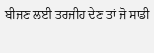ਬੀਜਣ ਲਈ ਤਰਜੀਹ ਦੇਣ ਤਾਂ ਜੋ ਸਾਡੀ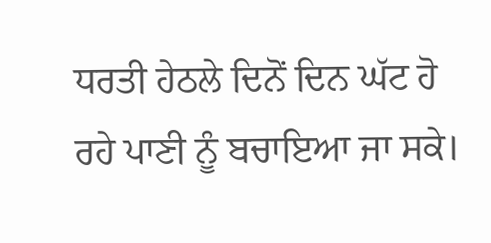ਧਰਤੀ ਹੇਠਲੇ ਦਿਨੋਂ ਦਿਨ ਘੱਟ ਹੋ ਰਹੇ ਪਾਣੀ ਨੂੰ ਬਚਾਇਆ ਜਾ ਸਕੇ।